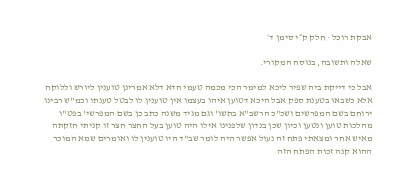אבקת רוכל · חלק ק״י סימן ד׳

שאלה ותשובה, בנוסח המקורי.

אבל כי דייקת ביה שפיר ליכא למימר הכי מכמה טעמי חדא דלא אמרינן טוענין ליורש וללוקח אלא כשבאו בטענת ספק אבל היכא דטוען איהו בעצמו אין טוענין לו לבטל טענתו וכמ"ש רבינו ירוחם בשם המפרשים ושכ"כ הרשב"א בתשו' וגם מגיד משנה כתב כן בשם המפרשי' בפט"ו מהלכות טוען ונטען וכיון שכן בנדון שלפנינו אילו היה טוען בעל החצר חצר זו קניתי חזקתה מאיש אחר ומצאתי פתח זה נעול אפשר היה לומר שב"ד היו טוענין לו ואומרים שמא המוכר ההוא קנה זכות הפתח הזה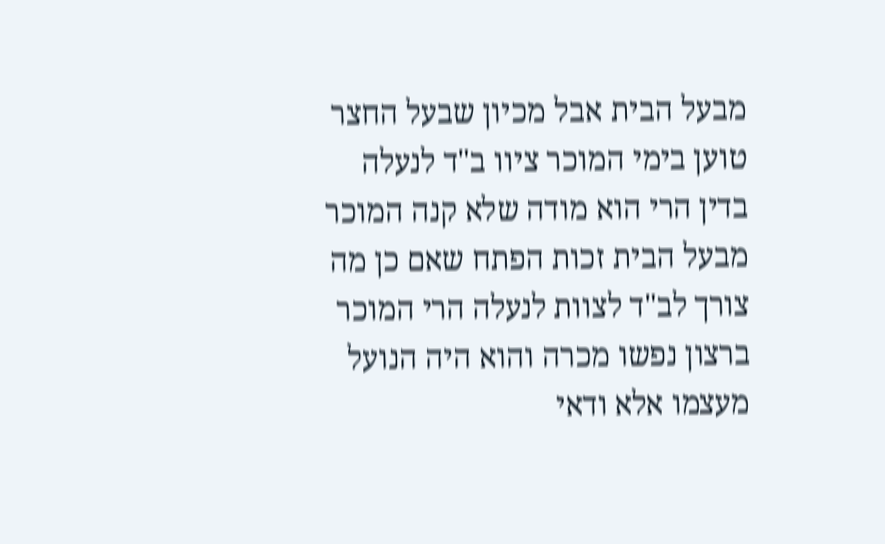מבעל הבית אבל מכיון שבעל החצר טוען בימי המוכר ציוו ב"ד לנעלה בדין הרי הוא מודה שלא קנה המוכר מבעל הבית זכות הפתח שאם כן מה צורך לב"ד לצוות לנעלה הרי המוכר ברצון נפשו מכרה והוא היה הנועל מעצמו אלא ודאי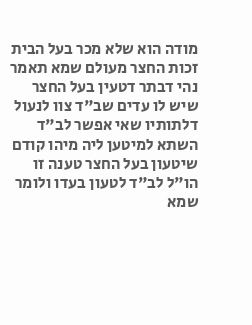מודה הוא שלא מכר בעל הבית זכות החצר מעולם שמא תאמר נהי דבתר דטעין בעל החצר שיש לו עדים שב"ד צוו לנעול דלתותיו שאי אפשר לב"ד השתא למיטען ליה מיהו קודם שיטעון בעל החצר טענה זו הו"ל לב"ד לטעון בעדו ולומר שמא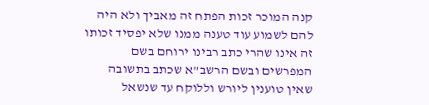קנה המוכר זכות הפתח זה מאביך ולא היה להם לשמוע עוד טענה ממנו שלא יפסיד זכותו זה אינו שהרי כתב רבינו ירוחם בשם המפרשים ובשם הרשב"א שכתב בתשובה שאין טוענין ליורש וללוקח עד שנשאל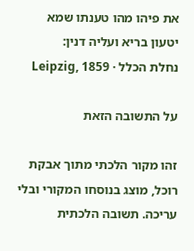את פיהו מהו טענתו שמא יטעון בריא ועליה דנין:
נחלת הכלל · Leipzig, 1859

על התשובה הזאת

זהו מקור הלכתי מתוך אבקת רוכל, מוצג בנוסחו המקורי ובלי עריכה. תשובה הלכתית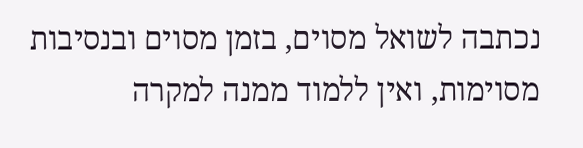נכתבה לשואל מסוים, בזמן מסוים ובנסיבות מסוימות, ואין ללמוד ממנה למקרה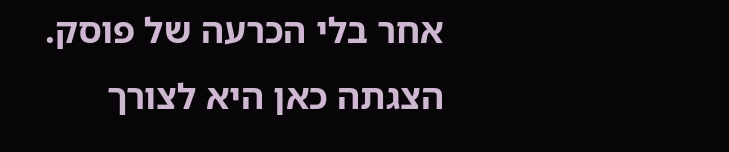אחר בלי הכרעה של פוסק. הצגתה כאן היא לצורך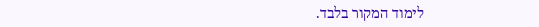לימוד המקור בלבד.